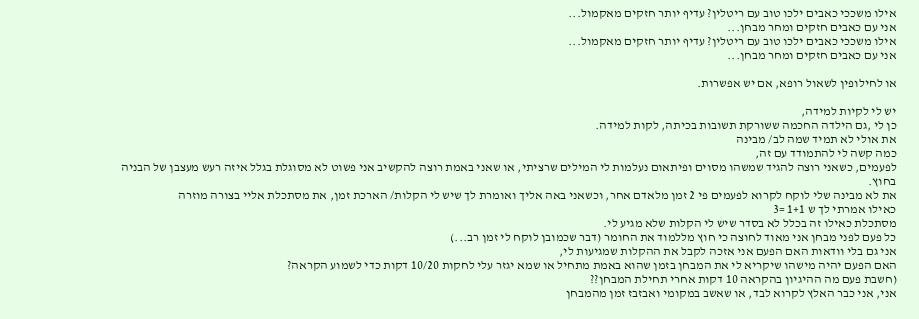אילו משככי כאבים ילכו טוב עם ריטלין? עדיף יותר חזקים מאקמול...
אני עם כאבים חזקים ומחר מבחן...
אילו משככי כאבים ילכו טוב עם ריטלין? עדיף יותר חזקים מאקמול...
אני עם כאבים חזקים ומחר מבחן...

או לחילופין לשאול רופא, אם יש אפשרות.

יש לי לקיות למידה,
כן לי ,גם הילדה החכמה ששורקת תשובות בכיתה, לקות למידה.
את אולי לא תמיד שמה לב/ מבינה
כמה קשה לי להתמודד עם זה,
לפעמים, כשאני רוצה להגיד שמשהו מסוים ופיתאום נעלמות לי המילים שרציתי, או שאני באמת רוצה להקשיב אני פשוט לא מסוגלת בגלל איזה רעש מעצבן של הבניה בחוץ.
את לא מבינה שלי לוקח לקרוא לפעמים פי 2 זמן מלאדם אחר, וכשאני באה אליך ואומרת לך שיש לי הקלות/ הארכת זמן, את מסתכלת אליי בצורה מוזרה
כאילו אמרתי לך ש 1+1 =3
מסתכלת כאילו זה בכלל לא בסדר שיש לי הקלות שלא מגיע לי.
כל פעם לפני מבחן אני מאוד לחוצה כי חוץ מללמוד את החומר (דבר שכמובן לוקח לי זמן רב...)
אני גם בלי וודאות האם הפעם אני אזכה לקבל את ההקלות שמגיעות לי,
האם הפעם יהיה מישהו שיקריא לי את המבחן בזמן שהוא באמת מתחיל או שמא יגזר עלי לחקות 10/20 דקות כדי לשמוע הקראה?
(חשבת פעם מה ההיגיון בהקראה 10 דקות אחרי תחילת המבחן??
אני, אני כבר האלץ לקרוא לבד, או שאשב במקומי ואבזבז זמן מהמבחן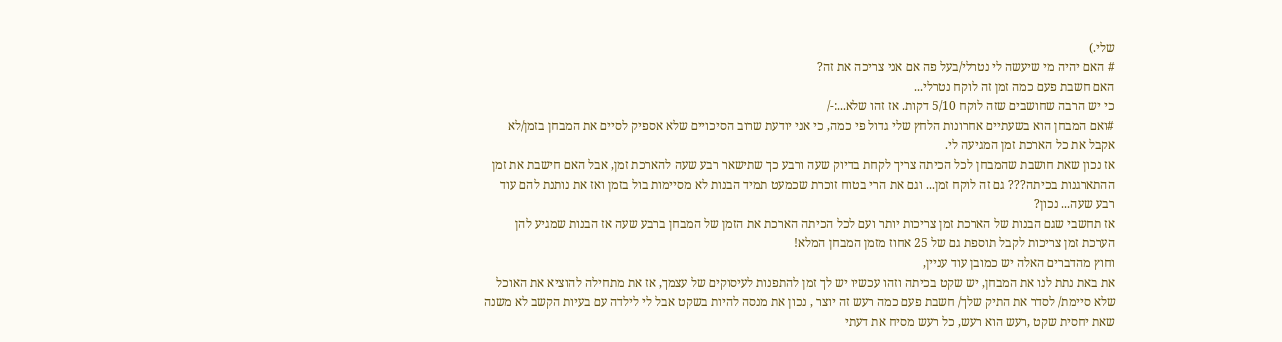שלי.)
# האם יהיה מי שיעשה לי נטרלי/בעל פה אם אני צריכה את זה?
האם חשבת פעם כמה זמן זה לוקח נטרלי...
כי יש הרבה שחושבים שזה לוקח 5/10 דקות. אז זהו שלא...:-/
#ואם המבחן הוא בשעתיים אחרונות הלחץ שלי גדול פי כמה, כי אני יודעת שרוב הסיכויים שלא אספיק לסיים את המבחן בזמן/לא אקבל את כל הארכת זמן המגיעה לי.
אז נכון שאת חושבת שהמבחן לכל הכיתה צריך לקחת בדיוק שעה ורבע כך שתישאר רבע שעה להארכת זמן, אבל האם חישבת את זמן ההתארגנות בכיתה??? גם זה לוקח זמן... וגם את הרי בטוח זוכרת שכמעט תמיד הבנות לא מסיימות בול בזמן ואז את נותנת להם עוד רבע שעה... נכון?
אז תחשבי שגם הבנות של הארכת זמן צריכות יותר ועם לכל הכיתה הארכת את הזמן של המבחן ברבע שעה אז הבנות שמגיע להן הערכת זמן צריכות לקבל תוספת גם של 25 אחוז מזמן המבחן המלא!
וחוץ מהדברים האלה יש כמובן עוד עניין,
את באת נתת לנו את המבחן, יש שקט בכיתה וזהו עכשיו יש לך זמן להתפנות לעיסוקים של עצמך, אז את מתחילה להוציא את האוכל שלא סיימת/ לסדר את התיק שלך/ חשבת פעם כמה רעש זה יוצר , נכון את מנסה להיות בשקט אבל לי לילדה עם בעיות הקשב לא משנה שאת יחסית שקט ,רעש הוא רעש, כל רעש מסיח את דעתי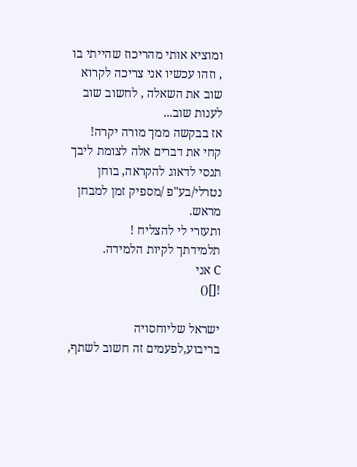ומוציא אותי מהריכוז שהייתי בו , וזהו עכשיו אני צריכה לקרוא שוב את השאלה , לחשוב שוב לענות שוב...
אז בבקשה ממך מורה יקרה!
קחי את דברים אלה לצומת ליבך
תנסי לדאוג להקראה, בוחן נטרלי/בע"פ /מספיק זמן למבחן מראש.
ותעזרי לי להצליח !
תלמידתך לקיות הלמידה.
C אני
![]()

ישראל שליוחסויה בריבוע,לפעמים זה חשוב לשתף,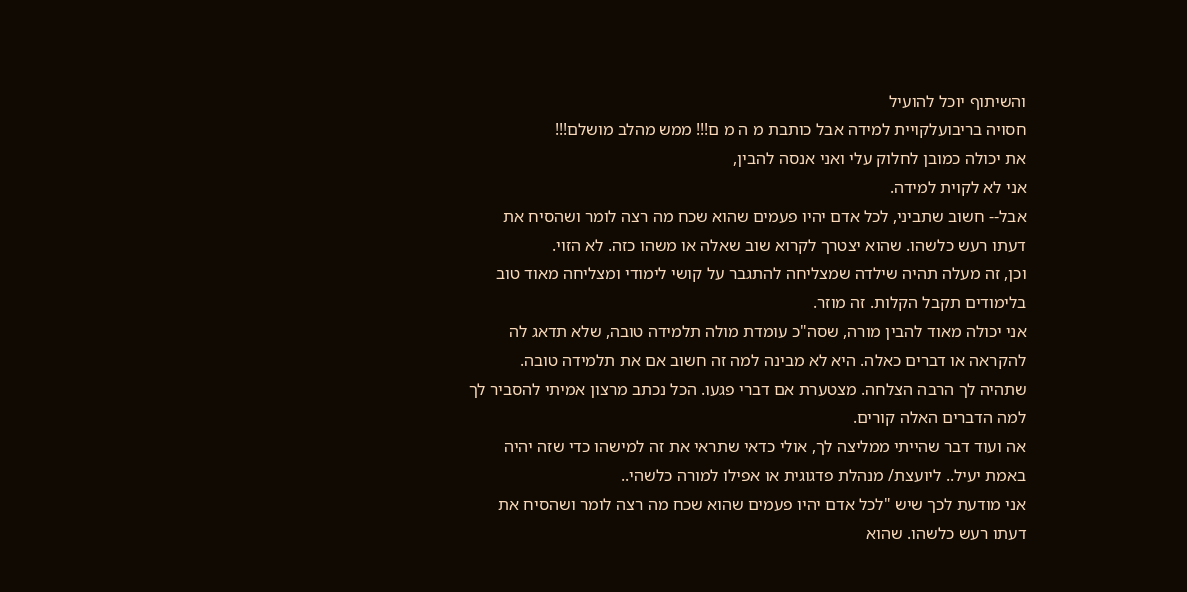והשיתוף יוכל להועיל
חסויה בריבועלקויית למידה אבל כותבת מ ה מ ם!!! ממש מהלב מושלם!!!
את יכולה כמובן לחלוק עלי ואני אנסה להבין,
אני לא לקוית למידה.
אבל-- חשוב שתביני, לכל אדם יהיו פעמים שהוא שכח מה רצה לומר ושהסיח את דעתו רעש כלשהו. שהוא יצטרך לקרוא שוב שאלה או משהו כזה. לא הזוי.
וכן, זה מעלה תהיה שילדה שמצליחה להתגבר על קושי לימודי ומצליחה מאוד טוב בלימודים תקבל הקלות. זה מוזר.
אני יכולה מאוד להבין מורה, שסה"כ עומדת מולה תלמידה טובה, שלא תדאג לה להקראה או דברים כאלה. היא לא מבינה למה זה חשוב אם את תלמידה טובה.
שתהיה לך הרבה הצלחה. מצטערת אם דברי פגעו. הכל נכתב מרצון אמיתי להסביר לך למה הדברים האלה קורים.
אה ועוד דבר שהייתי ממליצה לך, אולי כדאי שתראי את זה למישהו כדי שזה יהיה באמת יעיל.. ליועצת/ מנהלת פדגוגית או אפילו למורה כלשהי..
אני מודעת לכך שיש "לכל אדם יהיו פעמים שהוא שכח מה רצה לומר ושהסיח את דעתו רעש כלשהו. שהוא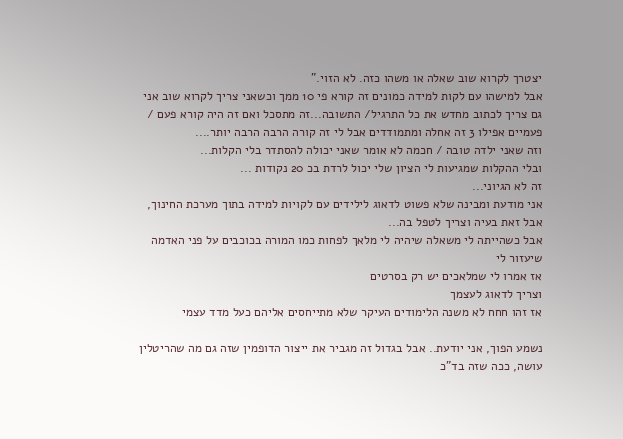יצטרך לקרוא שוב שאלה או משהו כזה. לא הזוי."
אבל למישהו עם לקות למידה כמונים זה קורא פי 10 ממך וכשאני צריך לקרוא שוב אני גם צריך לכתוב מחדש את כל התרגיל/ התשובה...זה מתסכל ואם זה היה קורא פעם / פעמיים אפילו 3 זה אחלה ומתמודדים אבל לי זה קורה הרבה הרבה יותר....
וזה שאני ילדה טובה / חכמה לא אומר שאני יכולה להסתדר בלי הקלות...
ובלי ההקלות שמגיעות לי הציון שלי יכול לרדת בכ 20 נקודות ...
זה לא הגיוני...
אני מודעת ומבינה שלא פשוט לדאוג לילידים עם לקויות למידה בתוך מערכת החינוך, אבל זאת בעיה וצריך לטפל בה...
אבל כשהייתה לי משאלה שיהיה לי מלאך לפחות כמו המורה בכוכבים על פני האדמה שיעזור לי
אז אמרו לי שמלאכים יש רק בסרטים
וצריך לדאוג לעצמך
אז זהו חחח לא משנה הלימודים העיקר שלא מתייחסים אליהם כעל מדד עצמי

נשמע הפוך, אני יודעת.. אבל בגדול זה מגביר את ייצור הדופמין שזה גם מה שהריטלין עושה, ככה שזה בד"כ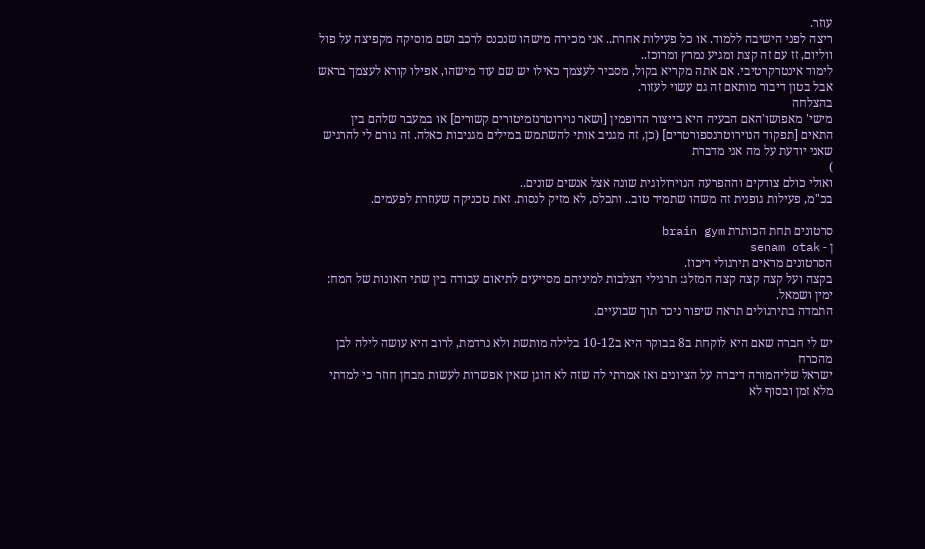עוזר.
ריצה לפני הישיבה ללמוד. או כל פעילות אחרת.. אני מכירה מישהו שנכנס לרכב ושם מוסיקה מקפיצה על פול ווליום, זז עם זה קצת ומגיע נמרץ ומרוכז..
לימוד אינטרקרטיבי. אם אתה מקריא בקול, מסביר לעצמך כאילו יש שם עוד מישהו, אפילו קורא לעצמך בראש אבל בטון דיבור מותאם זה גם עשוי לעזור.
בהצלחה
מישי' מאפושו'האם הבעיה היא בייצור הדופמין [ושאר נוירוטרנזמיטורים קשורים] או במעבר שלהם בין התאים [תפקוד הנוירוטרנספורטרים] (כן, זה מגניב אותי להשתמש במילים מגניבות כאלה. זה גורם לי להרגיש שאני יודעת על מה אני מדברת
)
ואולי כולם צודקים וההפרעה הנוירולוגית שונה אצל אנשים שונים..
בכ"מ, פעילות גופנית זה משהו שתמיד טוב.. ותכלס, לא מזיק לנסות. זאת טכניקה שעוזרת לפעמים.

סרטונים תחת הכותרת brain gym
ן - senam otak
הסרטונים מראים תירגולי ריכוז.
בקצה ועל קצה קצה קצה המזלג: תרגילי הצלבות למיניהם מסייעים לתיאום עבודה בין שתי האונות של המח: ימין ושמאל.
התמדה בתירגולים תראה שיפור ניכר תוך שבועיים.

יש לי חברה שאם היא לוקחת ב8 בבוקר היא ב10-12 בלילה מותשת ולא נרדמת, לרוב היא עושה לילה לבן מהכרח
ישראל שליהמורה דיברה על הציונים ואז אמרתי לה שזה לא הוגן שאין אפשרות לעשות מבחן חוזר כי למדתי מלא זמן ובסוף לא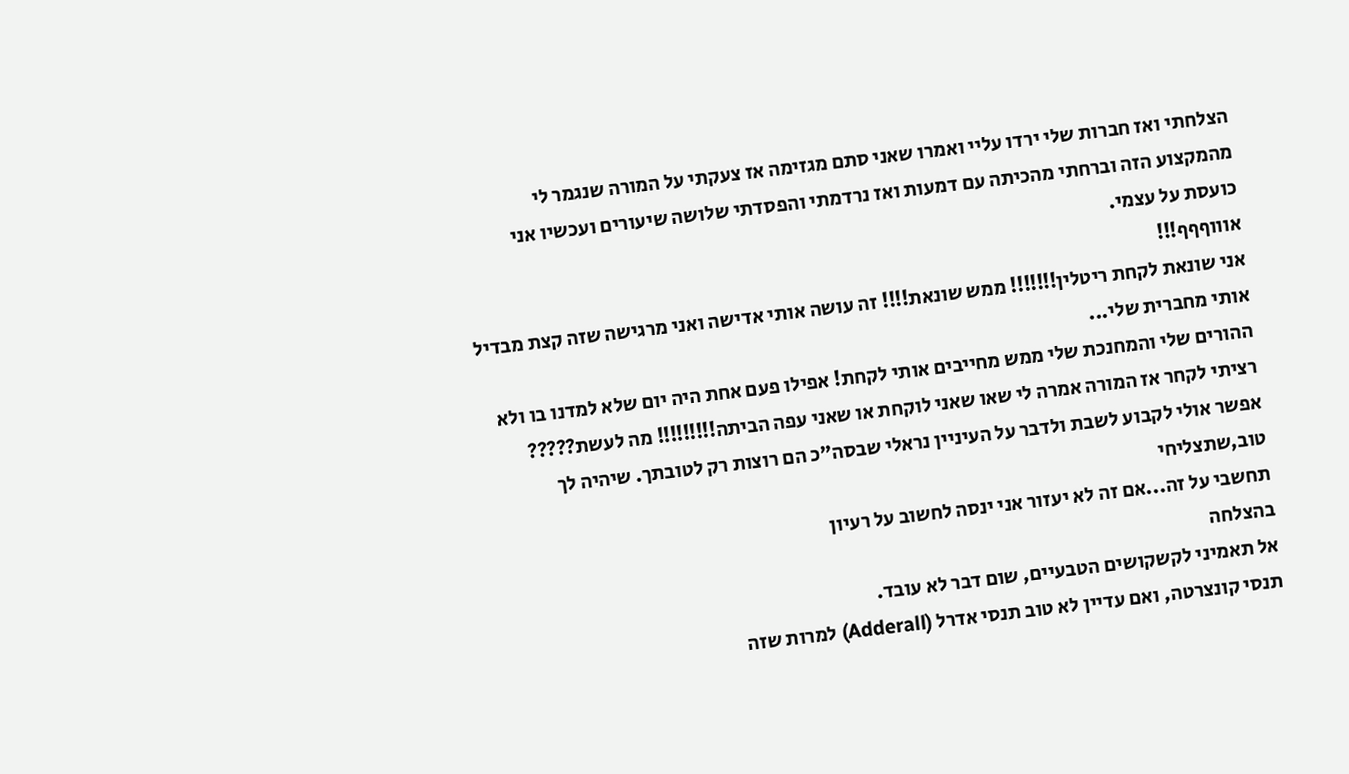הצלחתי ואז חברות שלי ירדו עליי ואמרו שאני סתם מגזימה אז צעקתי על המורה שנגמר לי מהמקצוע הזה וברחתי מהכיתה עם דמעות ואז נרדמתי והפסדתי שלושה שיעורים ועכשיו אני כועסת על עצמי.
אוווףףף!!!
אני שונאת לקחת ריטלין!!!!!!! ממש שונאת!!!! זה עושה אותי אדישה ואני מרגישה שזה קצת מבדיל אותי מחברית שלי...
ההורים שלי והמחנכת שלי ממש מחייבים אותי לקחת! אפילו פעם אחת היה יום שלא למדנו בו ולא רציתי לקחר אז המורה אמרה לי שאו שאני לוקחת או שאני עפה הביתה!!!!!!!!! מה לעשת?????
אפשר אולי לקבוע לשבת ולדבר על העיניין נראלי שבסה"כ הם רוצות רק לטובתך. שיהיה לך טוב,שתצליחי
תחשבי על זה...אם זה לא יעזור אני ינסה לחשוב על רעיון
בהצלחה
אל תאמיני לקשקושים הטבעיים, שום דבר לא עובד.
תנסי קונצרטה, ואם עדיין לא טוב תנסי אדרל (Adderall) למרות שזה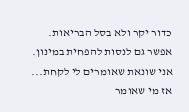כדור יקר ולא בסל הבריאות.
אפשר גם לנסות להפחית במינון.
אני שונאת שאומרים לי לקחת...
אז מי שאומר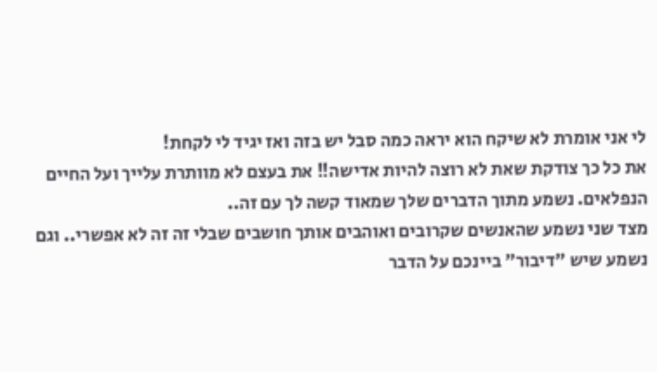לי אני אומרת לא שיקח הוא יראה כמה סבל יש בזה ואז יגיד לי לקחת!
את כל כך צודקת שאת לא רוצה להיות אדישה!! את בעצם לא מוותרת עלייך ועל החיים הנפלאים. נשמע מתוך הדברים שלך שמאוד קשה לך עם זה..
מצד שני נשמע שהאנשים שקרובים ואוהבים אותך חושבים שבלי זה זה לא אפשרי.. וגם נשמע שיש "דיבור" ביינכם על הדבר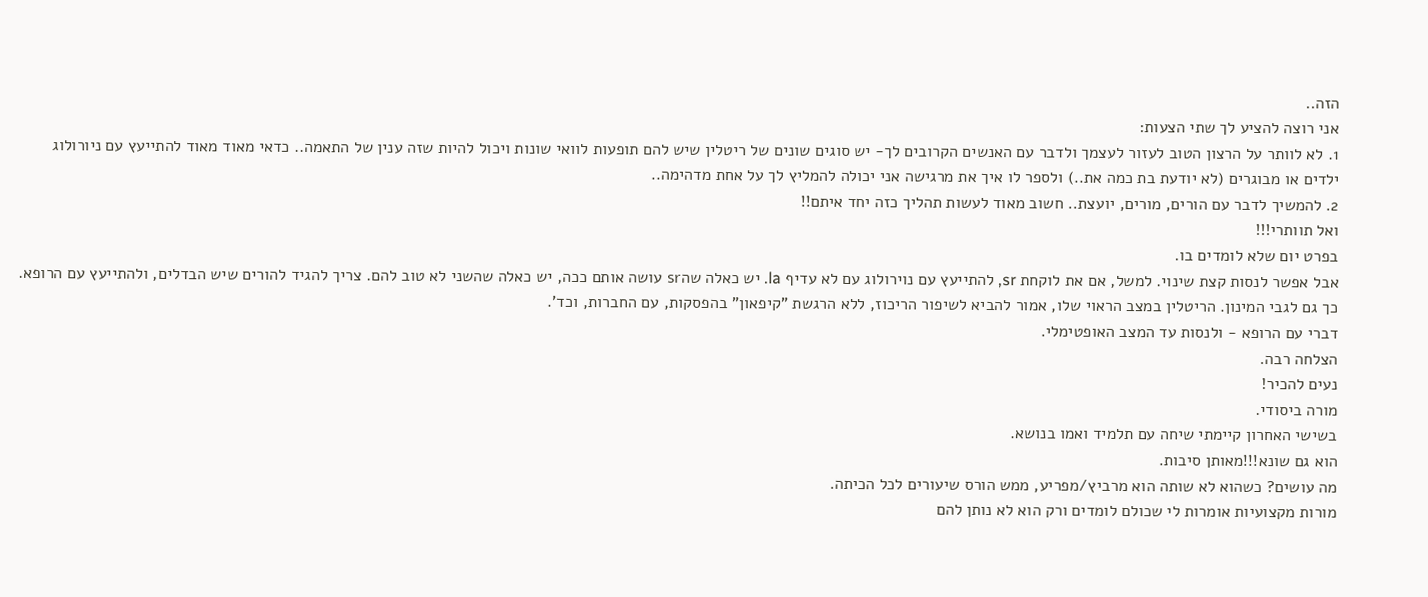הזה..
אני רוצה להציע לך שתי הצעות:
1. לא לוותר על הרצון הטוב לעזור לעצמך ולדבר עם האנשים הקרובים לך- יש סוגים שונים של ריטלין שיש להם תופעות לוואי שונות ויכול להיות שזה ענין של התאמה.. כדאי מאוד מאוד להתייעץ עם ניורולוג ילדים או מבוגרים (לא יודעת בת כמה את..) ולספר לו איך את מרגישה אני יכולה להמליץ לך על אחת מדהימה..
2. להמשיך לדבר עם הורים, מורים, יועצת.. חשוב מאוד לעשות תהליך כזה יחד איתם!!
ואל תוותרי!!!
בפרט יום שלא לומדים בו.
אבל אפשר לנסות קצת שינוי. למשל, אם את לוקחת sr, להתייעץ עם נוירולוג עם לא עדיף la. יש כאלה שהsr עושה אותם ככה, יש כאלה שהשני לא טוב להם. צריך להגיד להורים שיש הבדלים, ולהתייעץ עם הרופא. כך גם לגבי המינון. הריטלין במצב הראוי שלו, אמור להביא לשיפור הריכוז, ללא הרגשת "קיפאון" בהפסקות, עם החברות, וכד'.
דברי עם הרופא - ולנסות עד המצב האופטימלי.
הצלחה רבה.
נעים להכיר!
מורה ביסודי.
בשישי האחרון קיימתי שיחה עם תלמיד ואמו בנושא.
הוא גם שונא!!!מאותן סיבות.
מה עושים? כשהוא לא שותה הוא מרביץ/מפריע, ממש הורס שיעורים לכל הכיתה.
מורות מקצועיות אומרות לי שכולם לומדים ורק הוא לא נותן להם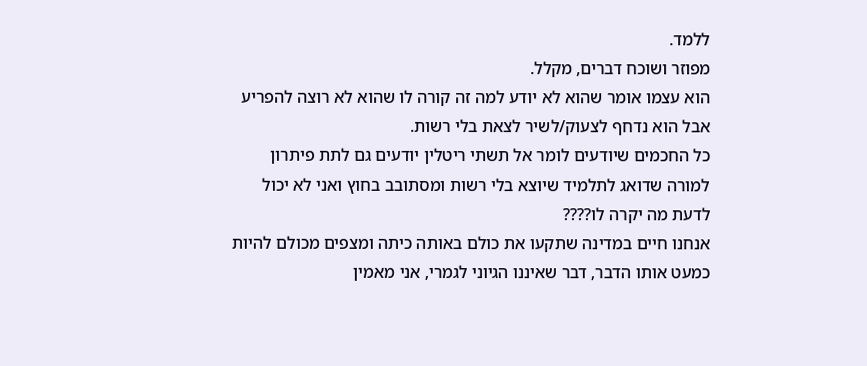ללמד.
מפוזר ושוכח דברים, מקלל.
הוא עצמו אומר שהוא לא יודע למה זה קורה לו שהוא לא רוצה להפריע אבל הוא נדחף לצעוק/לשיר לצאת בלי רשות.
כל החכמים שיודעים לומר אל תשתי ריטלין יודעים גם לתת פיתרון למורה שדואג לתלמיד שיוצא בלי רשות ומסתובב בחוץ ואני לא יכול לדעת מה יקרה לו????
אנחנו חיים במדינה שתקעו את כולם באותה כיתה ומצפים מכולם להיות כמעט אותו הדבר, דבר שאיננו הגיוני לגמרי, אני מאמין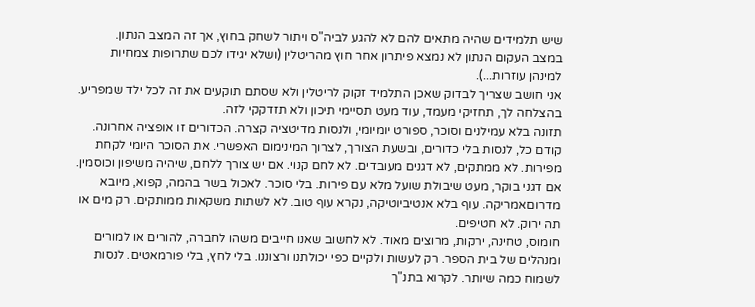שיש תלמידים שהיה מתאים להם לא להגע לביה"ס ויתור לשחק בחוץ, אך זה המצב הנתון.
במצב העקום הנתון לא נמצא פיתרון אחר חוץ מהריטלין (ושלא יגידו לכם שתרופות צמחיות למינהן עוזרות...).
אני חושב שצריך לבדוק שאכן התלמיד זקוק לריטלין ולא שסתם תוקעים את זה לכל ילד שמפריע.
בהצלחה לך, תחזיקי מעמד, עוד מעט תסיימי תיכון ולא תזדקקי לזה.
תזונה בלא עמילנים וסוכר, ספורט יומיומי, ולנסות מדיטציה קצרה. הכדורים זו אופציה אחרונה. קודם כל, לנסות בלי כדורים, ובשעת הצורך, לצרוך המינימום האפשרי. את הסוכר היומי לקחת מפירות. לא ממתקים, לא דגנים מעובדים. לא לחם קנוי. אם יש צורך ללחם, שיהיה משיפון וכוסמין. אם דגני בוקר, מעט שיבולת שועל מלא עם פירות. בלי סוכר. לאכול בשר בהמה, קפוא, מיובא מדרוםאמריקה. עוף בלא אנטיביוטיקה, נקרא עוף טוב. לא לשתות משקאות ממותקים. רק מים או תה ירוק. לא חטיפים.
חומוס, טחינה, ירקות, מרוצים מאוד. לא לחשוב שאנו חייבים משהו לחברה, להורים או למורים ומנהלים של בית הספר. רק לעשות ולקיים כפי יכולתנו ורצוננו. בלי לחץ, בלי פורמאטים. לנסות לשמוח כמה שיותר. לקרוא בתנ"ך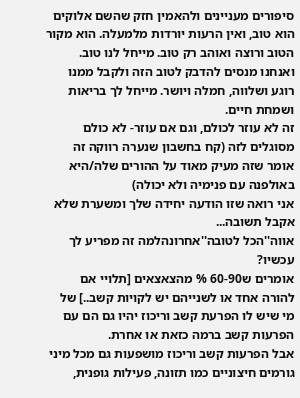סיפורים מעניינים ולהאמין חזק שהשם אלוקים הוא טוב, ואין הרעות יורדות מלמעלה. הוא מקור הטוב ורוצה ואוהב רק טוב. מייחל לנו טוב. ואנחנו מנסים להדבק לטוב הזה ולקבל ממנו רוגע ושלווה, חמלה ויושר. מייחל לך בריאות ושמחת חיים.
זה לא עוזר לכולם, וגם אם עוזר- לא כולם מסוגלים לזה (קח בחשבון שנערה רווקה זה אומר שזה מעיק מאוד על ההורים שלה/היא באולפנה עם פנימיה ולא יכולה)
אני רואה שזו הודעה יחידה שלך ומשערת שלא אקבל תשובה...
אווה''הכל לטובה''אחרונהלמה זה מפריע לך עכשיו?
אומרים ש60-90 % מהצאצאים [תלויי אם להורה אחד או לשנייהם יש לקויות קשב..] של מי שיש לו הפרעת קשב וריכוז יהיו גם הם עם הפרעות קשב ברמה כזאת או אחרת.
אבל הפרעות קשב וריכוז מושפעות גם מכל מיני גורמים חיצוניים כמו תזונה, פעילות גופנית,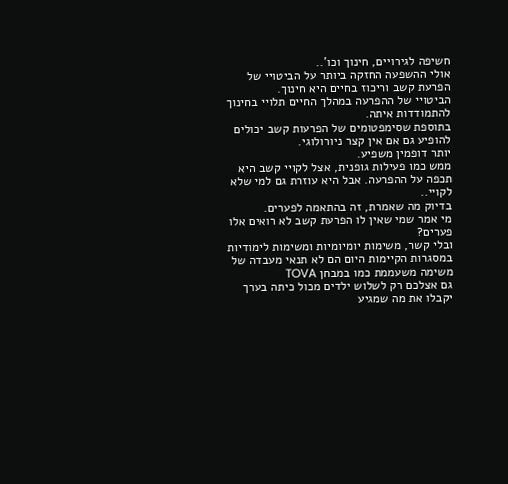חשיפה לגירויים, חינוך וכו'..
אולי ההשפעה החזקה ביותר על הביטויי של הפרעת קשב וריכוז בחיים היא חינוך.
הביטויי של ההפרעה במהלך החיים תלויי בחינוך להתמודדות איתה.
בתוספת שסימפטומים של הפרעות קשב יכולים להופיע גם אם אין קצר ניורולוגי.
יותר דופמין משפיע.
ממש כמו פעילות גופנית, אצל לקויי קשב היא תכפה על ההפרעה. אבל היא עוזרת גם למי שלא לקויי..
בדיוק מה שאמרת, זה בהתאמה לפערים.
מי אמר שמי שאין לו הפרעת קשב לא רואים אלו פערים?
ובלי קשר, משימות יומיומיות ומשימות לימודיות במסגרות הקיימות היום הם לא תנאי מעבדה של משימה משעממת כמו במבחן TOVA
גם אצלכם רק לשלוש ילדים מכול כיתה בערך יקבלו את מה שמגיע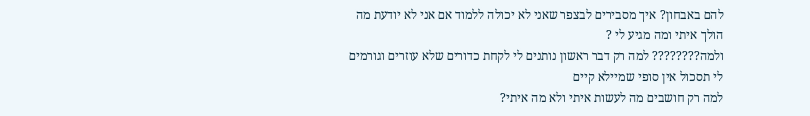להם באבחון? איך מסבירים לבצפר שאני לא יכולה ללמוד אם אני לא יודעת מה הולך איתי ומה מגיע לי ?
ולמה???????? למה רק דבר ראשון נותנים לי לקחת כדורים שלא עוזרים וגורמים לי תסכול אין סופי שמיילא קיים
למה רק חושבים מה לעשות איתי ולא מה איתי?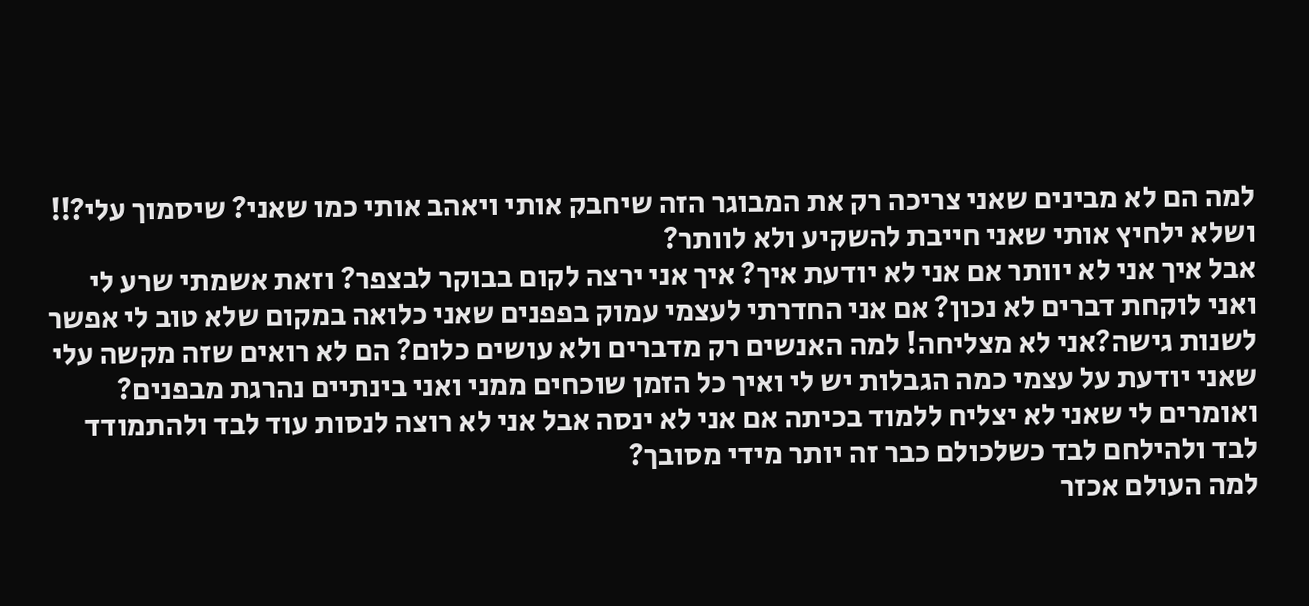למה הם לא מבינים שאני צריכה רק את המבוגר הזה שיחבק אותי ויאהב אותי כמו שאני? שיסמוך עלי?!! ושלא ילחיץ אותי שאני חייבת להשקיע ולא לוותר?
אבל איך אני לא יוותר אם אני לא יודעת איך? איך אני ירצה לקום בבוקר לבצפר? וזאת אשמתי שרע לי ואני לוקחת דברים לא נכון? אם אני החדרתי לעצמי עמוק בפפנים שאני כלואה במקום שלא טוב לי אפשר לשנות גישה?אני לא מצליחה! למה האנשים רק מדברים ולא עושים כלום? הם לא רואים שזה מקשה עלי שאני יודעת על עצמי כמה הגבלות יש לי ואיך כל הזמן שוכחים ממני ואני בינתיים נהרגת מבפנים? ואומרים לי שאני לא יצליח ללמוד בכיתה אם אני לא ינסה אבל אני לא רוצה לנסות עוד לבד ולהתמודד לבד ולהילחם לבד כשלכולם כבר זה יותר מידי מסובך?
למה העולם אכזר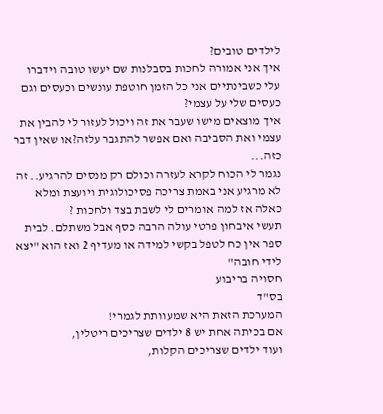לילדים טובים?
איך אני אמורה לחכות בסבלנות שם יעשו טובה וידברו עלי כשבינתיים אני כל הזמן חוטפת עונשים וכעסים וגם כעסים שלי על עצמי?
איך מוצאים מישו שעבר את זה ויכול לעזור לי להבין את עצמי ואת הסביבה ואם אפשר להתגבר עלזה?או שאין דבר כזה...
נגמר לי הכוח לקרא לעזרה וכולם רק מנסים להרגיע.. זה לא מרגיע אני באמת צריכה פסיכולוגית ויועצת ומלא כאלה אז למה אומרים לי לשבת בצד ולחכות ?
תעשי איבחון פרטי עולה הרבה כסף אבל משתלם. לבית ספר אין כח לטפל בקשי למידה או מעדיף 2 ואז הוא "יצא לידי חובה"
חסויה בריבוע
בס"ד
המערכת הזאת היא שמעוותת לגמרי!
אם בכיתה אחת יש 8 ילדים שצריכים ריטלין,
ועוד ילדים שצריכים הקלות,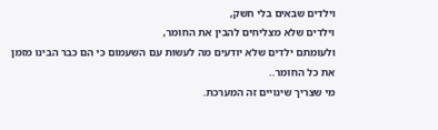וילדים שבאים בלי חשק,
וילדים שלא מצליחים להבין את החומר,
ולעומתם ילדים שלא יודעים מה לעשות עם השעמום כי הם כבר הבינו מזמן את כל החומר..
מי שצריך שינויים זה המערכת.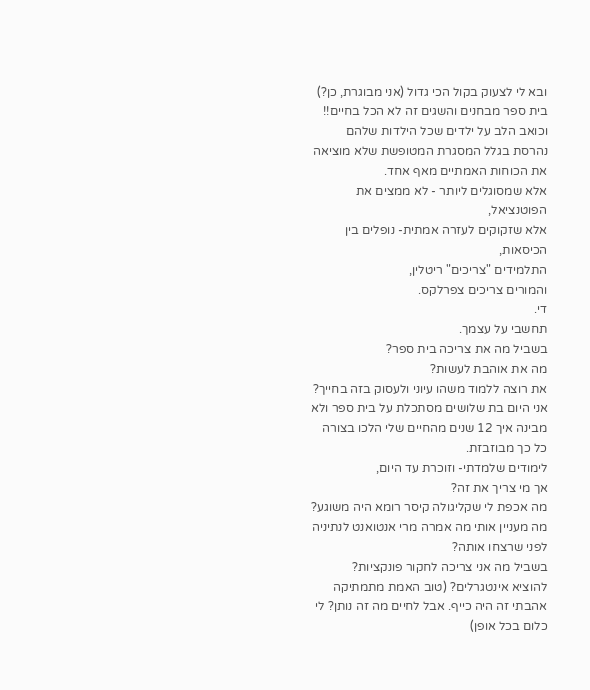ובא לי לצעוק בקול הכי גדול (אני מבוגרת, כן?)
בית ספר מבחנים והשגים זה לא הכל בחיים!!
וכואב הלב על ילדים שכל הילדות שלהם נהרסת בגלל המסגרת המטופשת שלא מוציאה את הכוחות האמתיים מאף אחד.
אלא שמסוגלים ליותר - לא ממצים את הפוטנציאל,
אלא שזקוקים לעזרה אמתית- נופלים בין הכיסאות,
התלמידים "צריכים" ריטלין,
והמורים צריכים צפרלקס.
די.
תחשבי על עצמך.
בשביל מה את צריכה בית ספר?
מה את אוהבת לעשות?
את רוצה ללמוד משהו עיוני ולעסוק בזה בחייך?
אני היום בת שלושים מסתכלת על בית ספר ולא מבינה איך 12 שנים מהחיים שלי הלכו בצורה כל כך מבוזבזת.
לימודים שלמדתי- וזוכרת עד היום,
אך מי צריך את זה?
מה אכפת לי שקליגולה קיסר רומא היה משוגע?
מה מעניין אותי מה אמרה מרי אנטואנט לנתיניה לפני שרצחו אותה?
בשביל מה אני צריכה לחקור פונקציות?
להוציא אינטגרלים? (טוב האמת מתמתיקה אהבתי זה היה כייף. אבל לחיים מה זה נותן? לי כלום בכל אופן)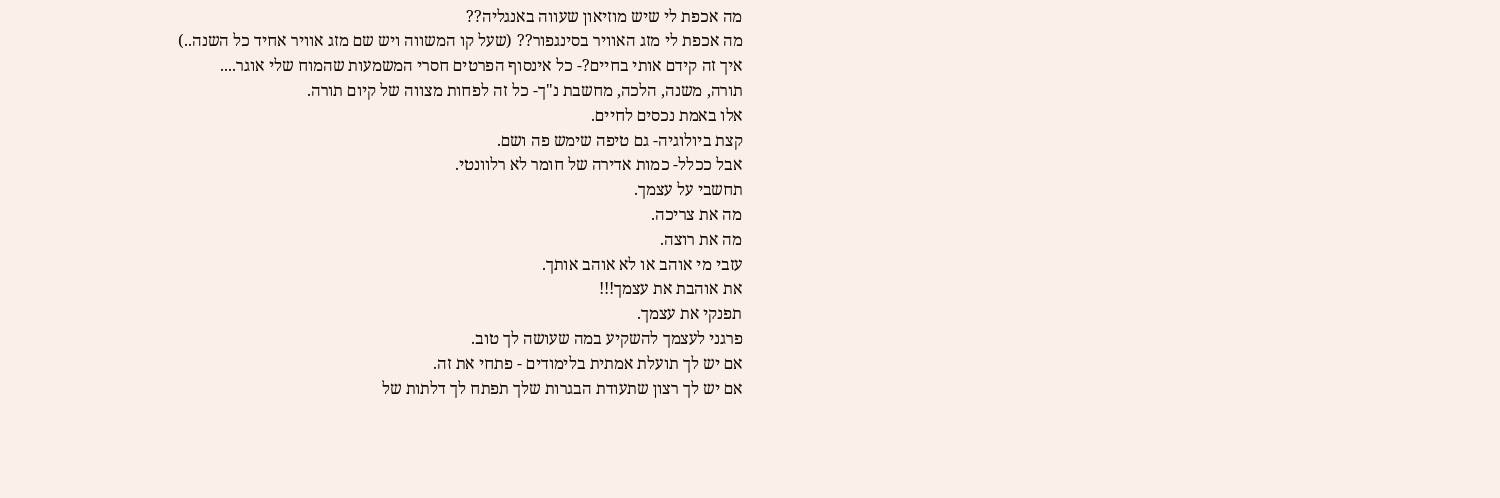מה אכפת לי שיש מוזיאון שעווה באנגליה??
מה אכפת לי מזג האוויר בסינגפור?? (שעל קו המשווה ויש שם מזג אוויר אחיד כל השנה..)
איך זה קידם אותי בחיים?- כל אינסוף הפרטים חסרי המשמעות שהמוח שלי אוגר....
תורה, משנה, הלכה, מחשבת נ"ך- כל זה לפחות מצווה של קיום תורה.
אלו באמת נכסים לחיים.
קצת ביולוגיה- גם טיפה שימש פה ושם.
אבל ככלל- כמות אדירה של חומר לא רלוונטי.
תחשבי על עצמך.
מה את צריכה.
מה את רוצה.
עזבי מי אוהב או לא אוהב אותך.
את אוהבת את עצמך!!!
תפנקי את עצמך.
פרגני לעצמך להשקיע במה שעושה לך טוב.
אם יש לך תועלת אמתית בלימודים - פתחי את זה.
אם יש לך רצון שתעודת הבגרות שלך תפתח לך דלתות של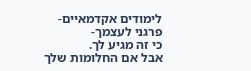לימודים אקדמאיים- פרגני לעצמך-
כי זה מגיע לך.
אבל אם החלומות שלך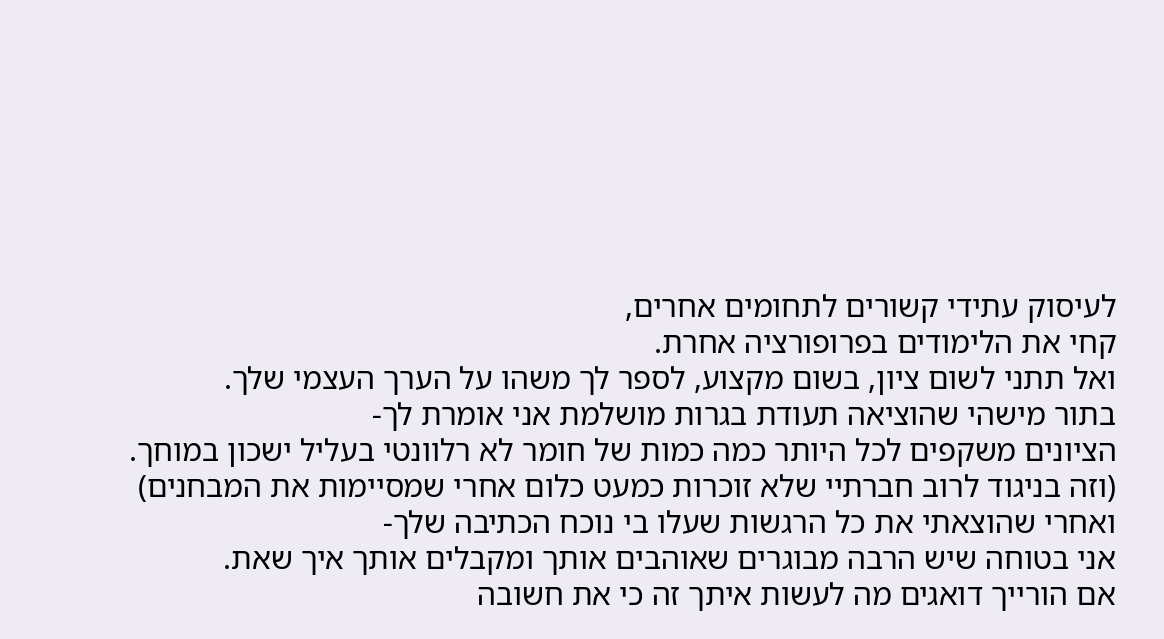לעיסוק עתידי קשורים לתחומים אחרים,
קחי את הלימודים בפרופורציה אחרת.
ואל תתני לשום ציון, בשום מקצוע, לספר לך משהו על הערך העצמי שלך.
בתור מישהי שהוציאה תעודת בגרות מושלמת אני אומרת לך-
הציונים משקפים לכל היותר כמה כמות של חומר לא רלוונטי בעליל ישכון במוחך.
(וזה בניגוד לרוב חברתיי שלא זוכרות כמעט כלום אחרי שמסיימות את המבחנים)
ואחרי שהוצאתי את כל הרגשות שעלו בי נוכח הכתיבה שלך-
אני בטוחה שיש הרבה מבוגרים שאוהבים אותך ומקבלים אותך איך שאת.
אם הורייך דואגים מה לעשות איתך זה כי את חשובה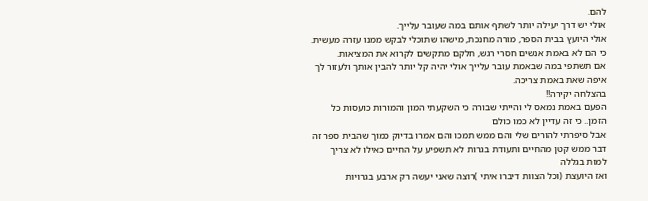להם.
אולי יש דרך יעילה יותר לשתף אותם במה שעובר עלייך.
אולי היועץ בבית הספר, מורה מחנכת, מישהו שתוכלי לבקש ממנו עזרה מעשית.
כי הם לא באמת אנשים חסרי רגש, חלקם מתקשים לקרוא את המציאות.
אם תשתפי במה שבאמת עובר עלייך אולי יהיה קל יותר להבין אותך ולעזור לך איפה שאת באמת צריכה.
בהצלחה יקירה!!
הפעם באמת נמאס לי והייתי שבורה כי השקעתי המון והמורות כועסות כל הזמן.. כי זה עדיין לא כמו כולם
אבל סיפרתי להורים שלי והם ממש תמכו והם אמרו בדיוק כמוך שהבית ספר זה דבר ממש קטן מהחיים ותעודת בגרות לא תשפיע על החיים כאילו לא צריך למות בגללה
ואז היועצת (וכל הצוות דיברו איתי )רוצה שאני יעשה רק ארבע בגרויות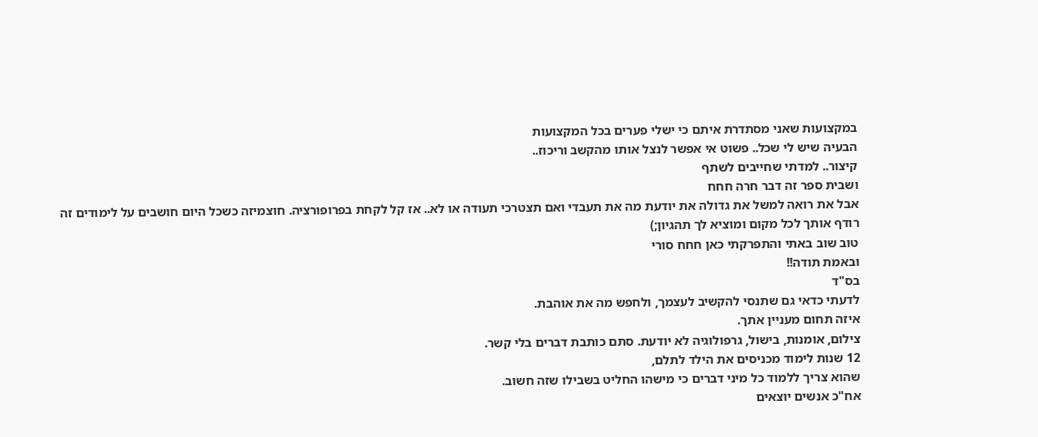במקצועות שאני מסתדרת איתם כי ישלי פערים בכל המקצועות
הבעיה שיש לי שכל.. פשוט אי אפשר לנצל אותו מהקשב וריכוז..
קיצור.. למדתי שחייבים לשתף
ושבית ספר זה דבר חרה חחח
אבל את רואה למשל את גדולה את יודעת מה את תעבדי ואם תצטרכי תעודה או לא.. אז קל לקחת בפרופורציה. חוצמיזה כשכל היום חושבים על לימודים זה רודף אותך לכל מקום ומוציא לך תהגיון;)
טוב שוב באתי והתפרקתי כאן חחח סורי
ובאמת תודה!!
בס"ד
לדעתי כדאי גם שתנסי להקשיב לעצמך, ולחפש מה את אוהבת.
איזה תחום מעניין אתך.
צילום, אומנות, בישול, גרפולוגיה לא יודעת. סתם כותבת דברים בלי קשר.
12 שנות לימוד מכניסים את הילד לתלם,
שהוא צריך ללמוד כל מיני דברים כי מישהו החליט בשבילו שזה חשוב.
אח"כ אנשים יוצאים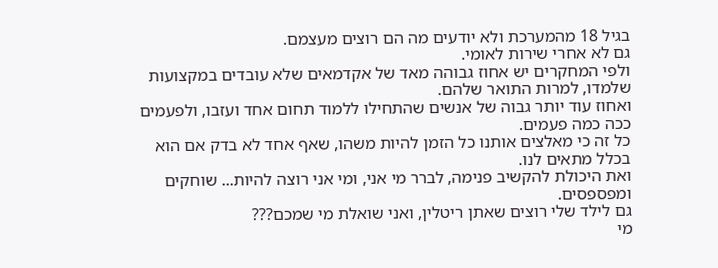בגיל 18 מהמערכת ולא יודעים מה הם רוצים מעצמם.
גם לא אחרי שירות לאומי.
ולפי המחקרים יש אחוז גבוהה מאד של אקדמאים שלא עובדים במקצועות שלמדו, למרות התואר שלהם.
ואחוז עוד יותר גבוה של אנשים שהתחילו ללמוד תחום אחד ועזבו, ולפעמים ככה כמה פעמים.
כל זה כי מאלצים אותנו כל הזמן להיות משהו, שאף אחד לא בדק אם הוא בכלל מתאים לנו.
ואת היכולת להקשיב פנימה, לברר מי אני, ומי אני רוצה להיות... שוחקים ומפספסים.
גם לילד שלי רוצים שאתן ריטלין, ואני שואלת מי שמכם???
מי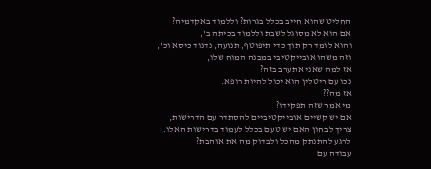החליט שהוא חייב בכלל בגרות? וללמוד באקדמיה?
אם הוא לא מסוגל לשבת וללמוד בכיתה ב',
והוא לומד רק תוך כדי תיפוטף, תנועה, נדנוד כיסא וכ',
וזה משהו אובייקטיבי במבנה המוח שלו,
אז למה שאני אתערב בזה?
נכו עם ריטלין הוא יכול להיות רופא.
אז מה??
מי אמר שזה תפקידו?
אם יש קשיים אובייקטיביים להסתדר עם הדרישות,
צריך לבחון האם יש טעם בכלל לעמוד בדרישות האלו.
לרגע להתנתק מהכל ולבדוק מה את אוהבת?
עבודה עם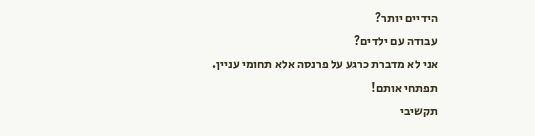הידיים יותר?
עבודה עם ילדים?
אני לא מדברת כרגע על פרנסה אלא תחומי עניין.
תפתחי אותם!
תקשיבי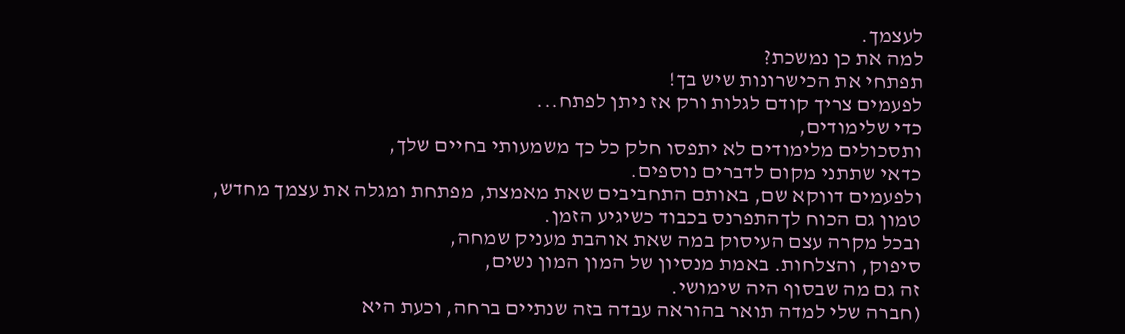לעצמך.
למה את כן נמשכת?
תפתחי את הכישרונות שיש בך!
לפעמים צריך קודם לגלות ורק אז ניתן לפתח...
כדי שלימודים,
ותסכולים מלימודים לא יתפסו חלק כל כך משמעותי בחיים שלך,
כדאי שתתני מקום לדברים נוספים.
ולפעמים דווקא שם, באותם התחביבים שאת מאמצת, מפתחת ומגלה את עצמך מחדש,
טמון גם הכוח לךהתפרנס בכבוד כשיגיע הזמן.
ובכל מקרה עצם העיסוק במה שאת אוהבת מעניק שמחה,
סיפוק, והצלחות. באמת מנסיון של המון המון נשים,
זה גם מה שבסוף היה שימושי.
(חברה שלי למדה תואר בהוראה עבדה בזה שנתיים ברחה, וכעת היא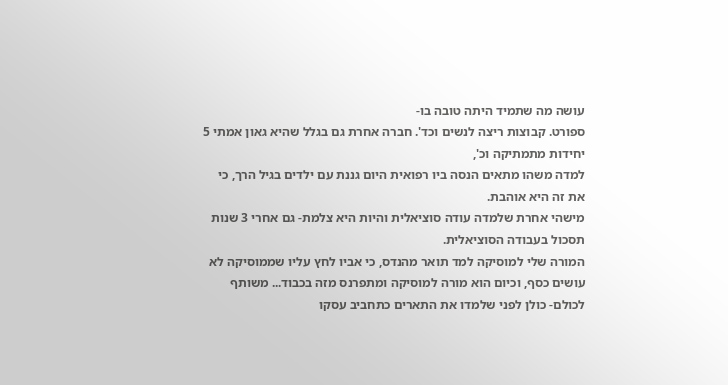עושה מה שתמיד היתה טובה בו-
ספורט. קבוצות ריצה לנשים וכד'. חברה אחרת גם בגלל שהיא גאון אמתי 5 יחידות מתמתיקה וכ',
למדה משהו מתאים הנסה ביו רפואית היום גננת עם ילדים בגיל הרך, כי את זה היא אוהבת.
מישהי אחרת שלמדה עודה סוציאלית והיות היא צלמת- גם אחרי 3 שנות תסכול בעבודה הסוציאלית.
המורה שלי למוסיקה למד תואר מהנדס, כי אביו לחץ עליו שממוסיקה לא עושים כסף, וכיום הוא מורה למוסיקה ומתפרנס מזה בכבוד... משותף לכולם- כולן לפני שלמדו את התארים כתחביב עסקו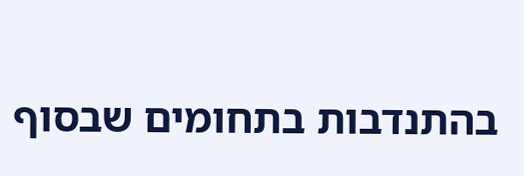בהתנדבות בתחומים שבסוף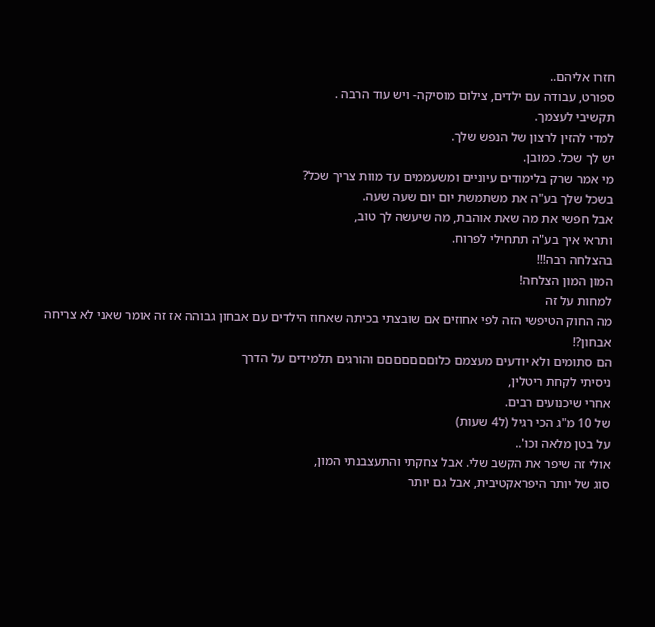חזרו אליהם..
ספורט, עבודה עם ילדים, צילום מוסיקה- ויש עוד הרבה .
תקשיבי לעצמך.
למדי להזין לרצון של הנפש שלך.
יש לך שכל. כמובן.
מי אמר שרק בלימודים עיוניים ומשעממים עד מוות צריך שכל?
בשכל שלך בע"ה את משתמשת יום יום שעה שעה.
אבל חפשי את מה שאת אוהבת, מה שיעשה לך טוב,
ותראי איך בע"ה תתחילי לפרוח.
בהצלחה רבה!!!
המון המון הצלחה!
למחות על זה
מה החוק הטיפשי הזה לפי אחוזים אם שובצתי בכיתה שאחוז הילדים עם אבחון גבוהה אז זה אומר שאני לא צריחה אבחון?!
הם סתומים ולא יודעים מעצמם כלוםםםםםםם והורגים תלמידים על הדרך
ניסיתי לקחת ריטלין,
אחרי שיכנועים רבים.
של 10 מ"ג הכי רגיל (ל4 שעות)
על בטן מלאה וכו'..
אולי זה שיפר את הקשב שלי. אבל צחקתי והתעצבנתי המון,
סוג של יותר היפראקטיבית, אבל גם יותר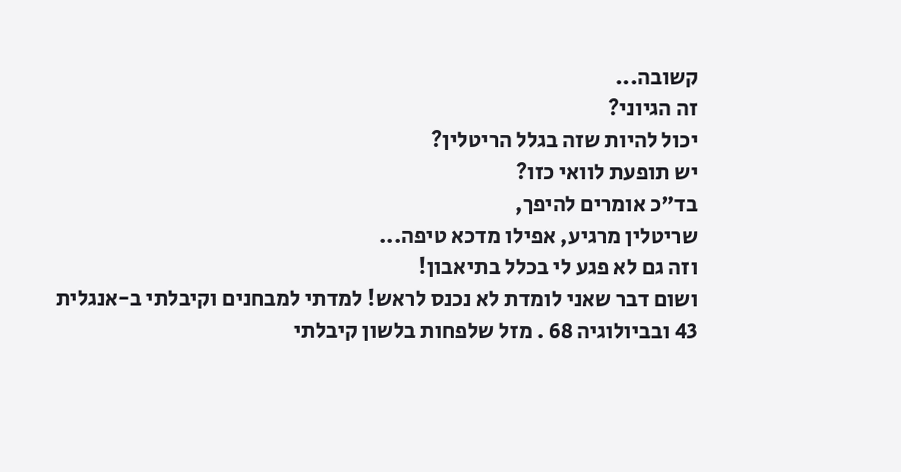קשובה...
זה הגיוני?
יכול להיות שזה בגלל הריטלין?
יש תופעת לוואי כזו?
בד"כ אומרים להיפך,
שריטלין מרגיע, אפילו מדכא טיפה...
וזה גם לא פגע לי בכלל בתיאבון!
ושום דבר שאני לומדת לא נכנס לראש! למדתי למבחנים וקיבלתי ב-אנגלית 43 ובביולוגיה 68 . מזל שלפחות בלשון קיבלתי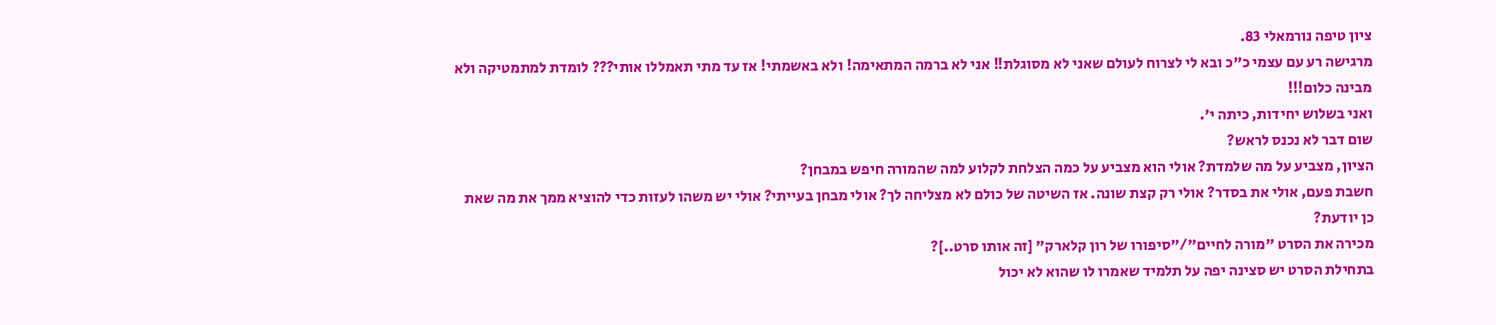ציון טיפה נורמאלי 83.
מרגישה רע עם עצמי כ"כ ובא לי לצרוח לעולם שאני לא מסוגלת!! אני לא ברמה המתאימה! ולא באשמתי! אז עד מתי תאמללו אותי??? לומדת למתמטיקה ולא מבינה כלום!!!
ואני בשלוש יחידות, כיתה י'.
שום דבר לא נכנס לראש?
הציון, מצביע על מה שלמדת? אולי הוא מצביע על כמה הצלחת לקלוע למה שהמורה חיפש במבחן?
חשבת פעם, אולי את בסדר? אולי רק קצת שונה. אז השיטה של כולם לא מצליחה לך? אולי מבחן בעייתי? אולי יש משהו לעזות כדי להוציא ממך את מה שאת כן יודעת?
מכירה את הסרט "מורה לחיים"/"סיפורו של רון קלארק" [זה אותו סרט..]?
בתחילת הסרט יש סצינה יפה על תלמיד שאמרו לו שהוא לא יכול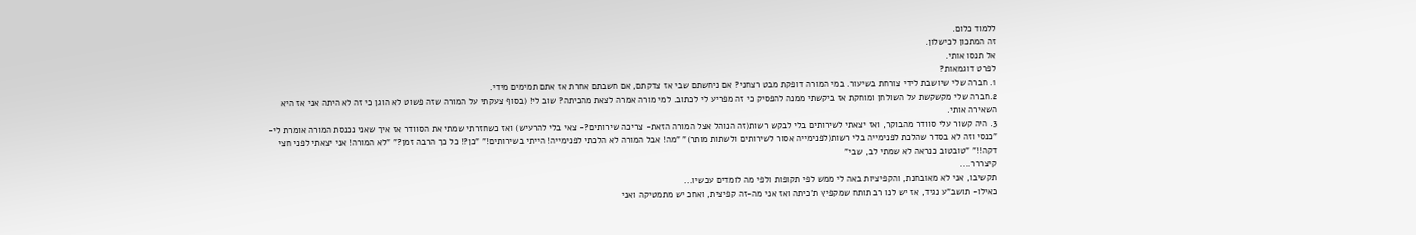ללמוד כלום.
זה המתכון לכישלון.
אל תנסו אותי.
לפרט דוגמאות?
1. חברה שלי שיושבת לידי צורחת בשיעור. במי המורה דופקת מבט רצחני? אם ניחשתם שבי אז צדקתם, אם חשבתם אחרת אז אתם תמימים מידי.
2.חברה שלי מקשקשת על השולחן ומוחקת אז ביקשתי ממנה להפסיק כי זה מפריע לי לכתוב. למי מורה אמרה לצאת מהכיתה? שוב לי! (בסוף צעקתי על המורה שזה פשוט לא הוגן כי זה לא היתה אני אז היא השאירה אותי.
3. היה קשור עלי סוודר מהבוקר, ואז יצאתי לשירותים בלי לבקש רשות(זה הנוהל אצל המורה הזאת- צריכה שירותים?- צאי בלי להרעיש) ואז כשחזרתי שמתי את הסוודר אז איך שאני נכנסת המורה אומרת לי- "כנסי וזה לא בסדר שהלכת לפנימייה בלי רשות(לפנימייה אסור לשירותים ולשתות מותר)" "מה! אבל המורה לא הלכתי לפנימייה! הייתי בשירותים!" "כן?! כל כך הרבה זמן?" "לא המורה! אני יצאתי לפני חצי דקה!!" "טובטוב כנראה לא שמתי לב, שבי"
קיצררר....
תקשיבו, אני לא מאובחנת, והקפיציות באה לי ממש לפי תקופות ולפי מה לומדים עכשיו...
כאילו- תושב"ע נגיד, אז יש לנו רב תותח שמקפיץ ת'כיתה ואז אני מה-זה קפיצית, ואחכ יש מתמטיקה ואני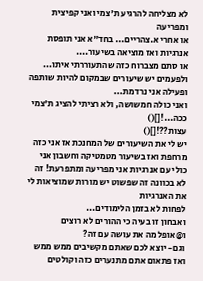לא מצליחה להרגיע ת'צמי ואני קפיצית ומפריעה
או אחרי א.צהריים... בחד"א אני תופסת אנרגיות ואז מוציאה בשיעור....
או סתם מצברוח כזה שהתעוררתי איתו...
ולפעמים יש שיעורים שבמקום להיות שותפה ופעילה אני נרדמת...
ואני כולה חמשושה, ולא רציתי להציג ת'צמי ככה...![]()
עצות??![]()
יש לי את השיעורים של המחנכת אז אני כזה מרחפת ואז בשיעור מטמטיקה וחשבון אני כולי עם אנרגיות אני מפריעה ומתפרעת! זה לא בכוונה זה שפשוט יש מורות שמוציאות לי את האנרגיות
לפחות לא בזמן הלימודים...
ואבחון זו בעיה כי ההורים לא רוצים
ו@אופל מה את עושה עם זה?
וגם- יוצא לכם שאתם מקשיבים ממש ממש ואז פתאום אתם מתנערים כזה וקולטים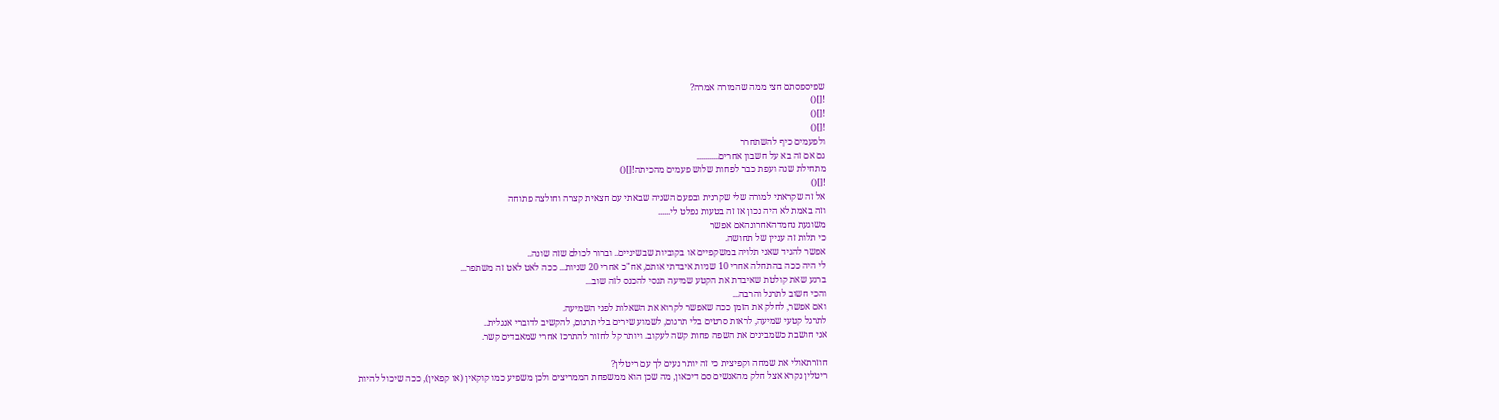שפיספסתם חצי ממה שהמורה אמרה?
![]()
![]()
![]()
ולפעמים כיף להשתחרר
גם אם זה בא על חשבון אחרים...........
מתחילת שנה ועפת כבר לפחות שלוש פעמים מהכיתה![]()
![]()
אל זה שקראתי למורה שלי שקרנית ובפעם השניה שבאתי עם חצאית קצרה וחולצה פתוחה
וזה באמת לא היה נכון אז זה בטעות נפלט לי......
משוגעת נחמדהאחרונהאם אפשר
כי תלות זה עניין של תחושה.
אפשר להגיד שאני תלויה במשקפיים או בקוביות שבשיניים.. וברור לכולם שזה שונה..
לי היה ככה בהתחלה אחרי 10 שניות איבדתי אותם, אח"כ אחרי 20 שניות... ככה לאט לאט זה משתפר...
ברגע שאת קולטת שאיבדת את הקטע שמיעה תנסי להכנס לזה שוב...
והכי חשוב לתרגל והרבה...
ואם אפשר, לחלק את הזמן ככה שאפשר לקרוא את השאלות לפני השמיעה.
לתרגל קטעי שמיעה, לראות סרטים בלי תרגום, לשמוע שירים בלי תרגום, להקשיב לדוברי אנגלית..
אני חושבת כשמבינים את השפה פחות קשה לעקוב. ויותר קל לחזור להתרכז אחרי שמאבדים קשר.

חוזרתאולי את שמחה וקפיצית כי זה יותר נעים לך עם ריטלין?
ריטלין נקרא אצל חלק מהאנשים סם דיכאון, מה שכן הוא ממשפחת הממריצים ולכן משפיע כמו קוקאין (או קפאין), ככה שיכול להיות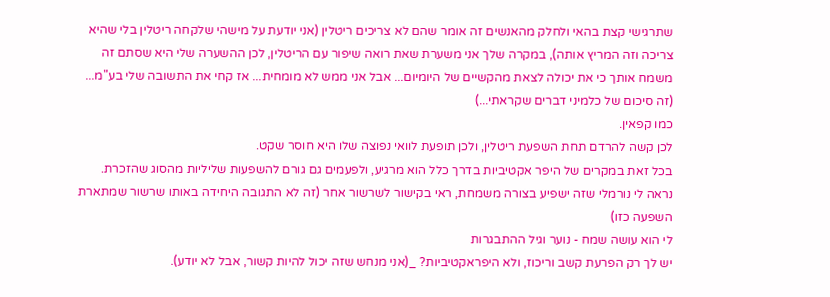שתרגישי קצת בהאי ולחלק מהאנשים זה אומר שהם לא צריכים ריטלין (אני יודעת על מישהי שלקחה ריטלין בלי שהיא צריכה וזה המריץ אותה), במקרה שלך אני משערת שאת רואה שיפור עם הריטלין, לכן ההשערה שלי היא שסתם זה משמח אותך כי את יכולה לצאת מהקשיים של היומיום... אבל אני ממש לא מומחית... אז קחי את התשובה שלי בע"מ... (זה סיכום של כלמיני דברים שקראתי...)
כמו קפאין.
לכן קשה להרדם תחת השפעת ריטלין, ולכן תופעת לוואי נפוצה שלו היא חוסר שקט.
בכל זאת במקרים של היפר אקטיביות בדרך כלל הוא מרגיע, ולפעמים גם גורם להשפעות שליליות מהסוג שהזכרת.
נראה לי נורמלי שזה ישפיע בצורה משמחת, ראי בקישור לשרשור אחר (זה לא התגובה היחידה באותו שרשור שמתארת השפעה כזו)
לי הוא עושה שמח - נוער וגיל ההתבגרות
יש לך רק הפרעת קשב וריכוז, ולא היפראקטיביות? _(אני מנחש שזה יכול להיות קשור, אבל לא יודע).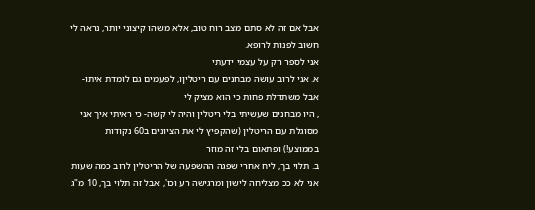אבל אם זה לא סתם מצב רוח טוב, אלא משהו קיצוני יותר, נראה לי חשוב לפנות לרופא.
אני לספר רק על עצמי ידעתי
א. אני לרוב עושה מבחנים עם ריטליןו, לפעמים גם לומדת איתו- אבל משתדלת פחות כי הוא מציק לי
, היו מבחנים שעשיתי בלי ריטלין והיה לי קשה- כי ראיתי איך אני מסוגלת עם הריטלין (שהקפיץ לי את הציונים ב60 נקודות בממוצע!) ופתאום בלי זה מוזר
ב. תלוי בך, ליח אחרי שפגה ההשפעה של הריטלין לרוב כמה שעות אני לא ככ מצליחה לישון ומרגישה רע וכו', אבל זה תלוי בך, 10 מ"ג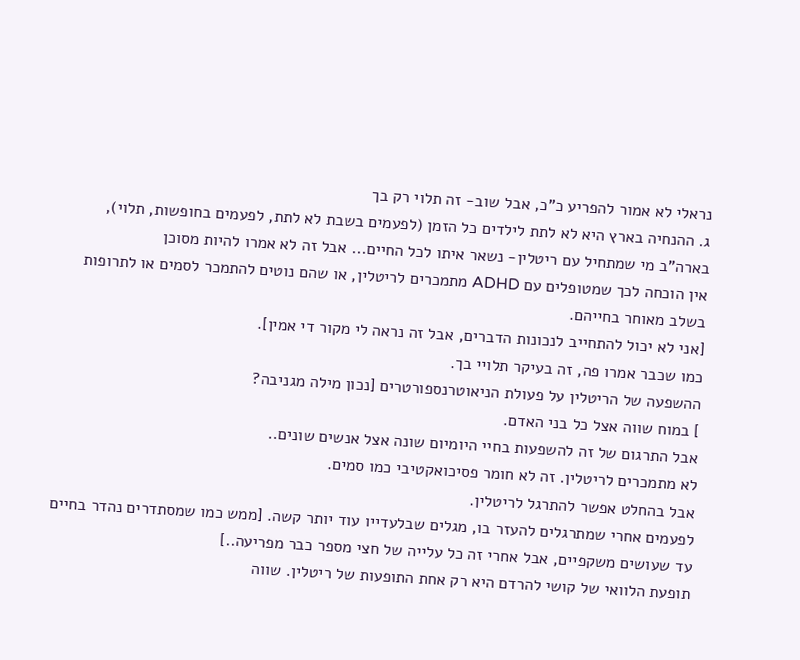נראלי לא אמור להפריע כ"כ, אבל שוב- זה תלוי רק בך
ג. ההנחיה בארץ היא לא לתת לילדים כל הזמן (לפעמים בשבת לא לתת, לפעמים בחופשות, תלוי), בארה"ב מי שמתחיל עם ריטלין- נשאר איתו לכל החיים... אבל זה לא אמרו להיות מסוכן
אין הוכחה לכך שמטופלים עם ADHD מתמכרים לריטלין, או שהם נוטים להתמכר לסמים או לתרופות בשלב מאוחר בחייהם.
[אני לא יכול להתחייב לנכונות הדברים, אבל זה נראה לי מקור די אמין].
כמו שכבר אמרו פה, זה בעיקר תלויי בך.
ההשפעה של הריטלין על פעולת הניאוטרנספורטרים [נכון מילה מגניבה?
] במוח שווה אצל כל בני האדם.
אבל התרגום של זה להשפעות בחיי היומיום שונה אצל אנשים שונים..
לא מתמכרים לריטלין. זה לא חומר פסיכואקטיבי כמו סמים.
אבל בהחלט אפשר להתרגל לריטלין.
לפעמים אחרי שמתרגלים להעזר בו, מגלים שבלעדייו עוד יותר קשה. [ממש כמו שמסתדרים נהדר בחיים עד שעושים משקפיים, אבל אחרי זה כל עלייה של חצי מספר כבר מפריעה..]
תופעת הלוואי של קושי להרדם היא רק אחת התופעות של ריטלין. שווה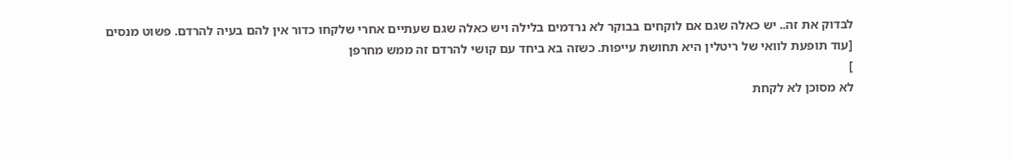לבדוק את זה.. יש כאלה שגם אם לוקחים בבוקר לא נרדמים בלילה ויש כאלה שגם שעתיים אחרי שלקחו כדור אין להם בעיה להרדם. פשוט מנסים
[עוד תופעת לוואי של ריטלין היא תחושת עייפות. כשזה בא ביחד עם קושי להרדם זה ממש מחרפן
]
לא מסוכן לא לקחת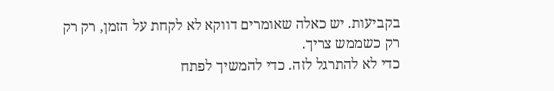בקביעות. יש כאלה שאומרים דווקא לא לקחת על הזמן, רק רק רק כשממש צריך.
כדי לא להתרגל לזה. כדי להמשיך לפתח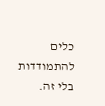כלים להתמודדות בלי זה.